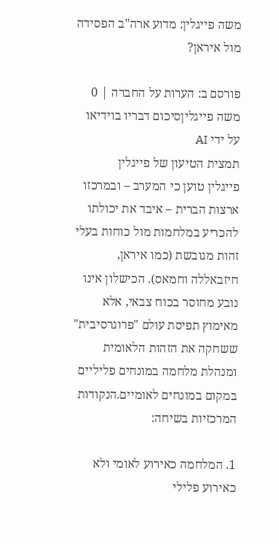משה פייגלין: מדוע ארה"ב הפסידה מול איראן?

פורסם ב: הערות על החברה | 0
משה פייגליןסיכום דבריו בוידיאו על ידי AI
תמצית הטיעון של פייגלין
פייגלין טוען כי המערב – ובמרכזו ארצות הברית – איבד את יכולתו להכריע במלחמות מול כוחות בעלי זהות מגובשת (כמו איראן, חיזבאללה וחמאס). הכישלון אינו נובע מחוסר בכוח צבאי, אלא מאימוץ תפיסת עולם "פרוגרסיבית" ששחקה את הזהות הלאומית ומנהלת מלחמה במונחים פליליים במקום במונחים לאומיים.הנקודות המרכזיות בשיחה:

1. המלחמה כאירוע לאומי ולא כאירוע פלילי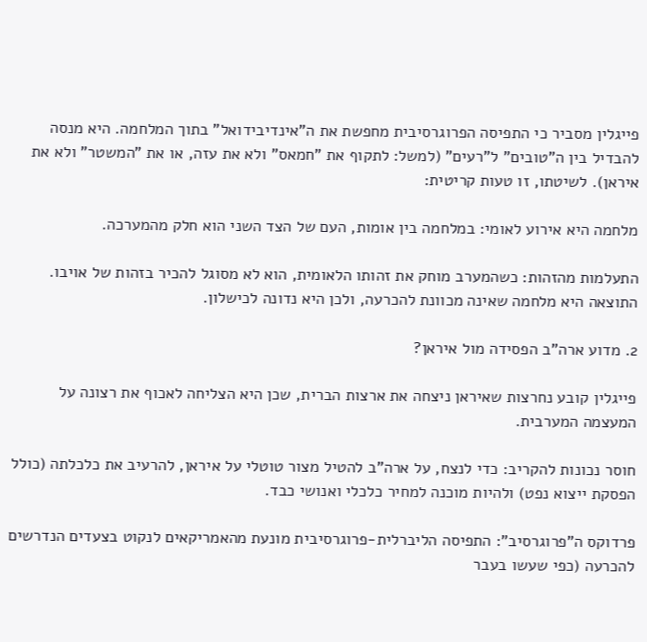פייגלין מסביר כי התפיסה הפרוגרסיבית מחפשת את ה"אינדיבידואל" בתוך המלחמה. היא מנסה להבדיל בין ה"טובים" ל"רעים" (למשל: לתקוף את "חמאס" ולא את עזה, או את "המשטר" ולא את איראן). לשיטתו, זו טעות קריטית:

מלחמה היא אירוע לאומי: במלחמה בין אומות, העם של הצד השני הוא חלק מהמערכה.

התעלמות מהזהות: כשהמערב מוחק את זהותו הלאומית, הוא לא מסוגל להכיר בזהות של אויבו. התוצאה היא מלחמה שאינה מכוונת להכרעה, ולכן היא נדונה לכישלון.

2. מדוע ארה"ב הפסידה מול איראן?

פייגלין קובע נחרצות שאיראן ניצחה את ארצות הברית, שכן היא הצליחה לאכוף את רצונה על המעצמה המערבית.

חוסר נכונות להקריב: כדי לנצח, על ארה"ב להטיל מצור טוטלי על איראן, להרעיב את כלכלתה (כולל הפסקת ייצוא נפט) ולהיות מוכנה למחיר כלכלי ואנושי כבד.

פרדוקס ה"פרוגרסיב": התפיסה הליברלית-פרוגרסיבית מונעת מהאמריקאים לנקוט בצעדים הנדרשים להכרעה (כפי שעשו בעבר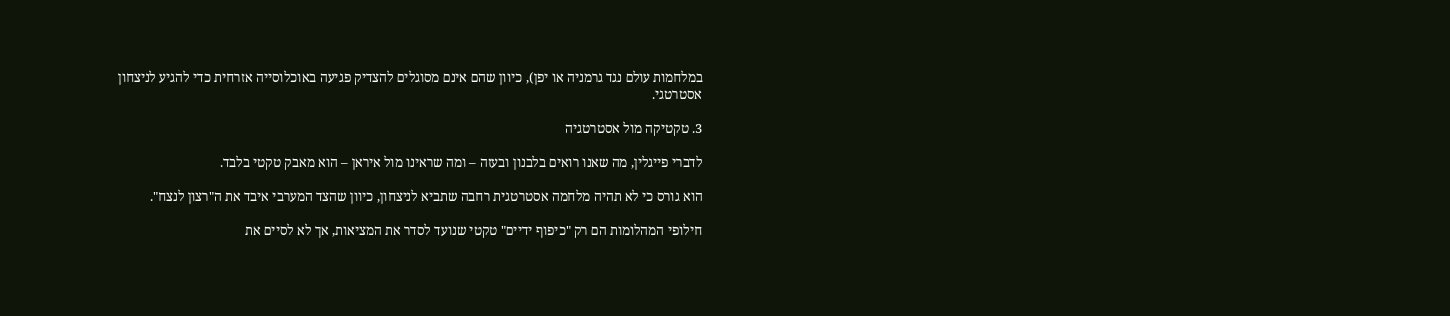במלחמות עולם נגד גרמניה או יפן), כיוון שהם אינם מסוגלים להצדיק פגיעה באוכלוסייה אזרחית כדי להגיע לניצחון אסטרטגי.

3. טקטיקה מול אסטרטגיה

לדברי פייגלין, מה שאנו רואים בלבנון ובעזה – ומה שראינו מול איראן – הוא מאבק טקטי בלבד.

הוא גורס כי לא תהיה מלחמה אסטרטגית רחבה שתביא לניצחון, כיוון שהצד המערבי איבד את ה"רצון לנצח".

חילופי המהלומות הם רק "כיפוף ידיים" טקטי שנועד לסדר את המציאות, אך לא לסיים את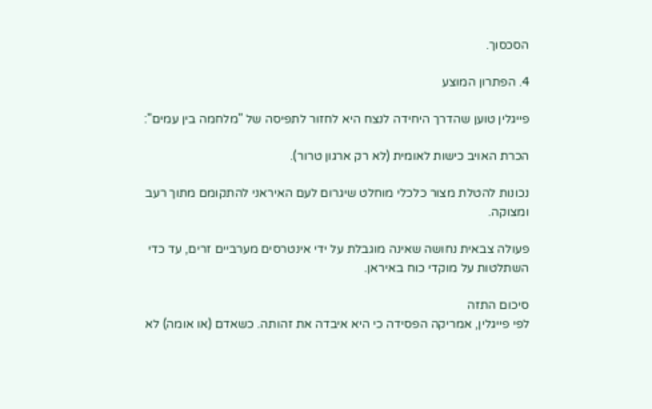הסכסוך.

4. הפתרון המוצע

פייגלין טוען שהדרך היחידה לנצח היא לחזור לתפיסה של "מלחמה בין עמים":

הכרת האויב כישות לאומית (לא רק ארגון טרור).

נכונות להטלת מצור כלכלי מוחלט שיגרום לעם האיראני להתקומם מתוך רעב ומצוקה.

פעולה צבאית נחושה שאינה מוגבלת על ידי אינטרסים מערביים זרים, עד כדי השתלטות על מוקדי כוח באיראן.

סיכום התזה
לפי פייגלין, אמריקה הפסידה כי היא איבדה את זהותה. כשאדם (או אומה) לא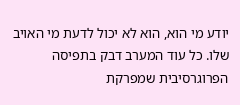יודע מי הוא, הוא לא יכול לדעת מי האויב שלו. כל עוד המערב דבק בתפיסה הפרוגרסיבית שמפרקת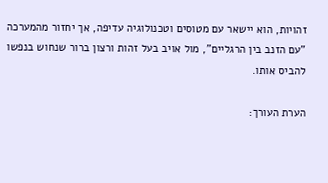זהויות, הוא יישאר עם מטוסים וטכנולוגיה עדיפה, אך יחזור מהמערכה "עם הזנב בין הרגליים", מול אויב בעל זהות ורצון ברור שנחוש בנפשו להביס אותו.

הערת העורך: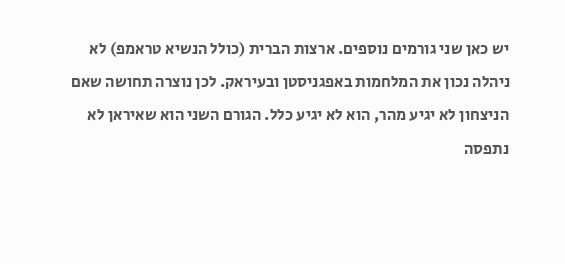יש כאן שני גורמים נוספים. ארצות הברית (כולל הנשיא טראמפ) לא ניהלה נכון את המלחמות באפגניסטן ובעיראק. לכן נוצרה תחושה שאם הניצחון לא יגיע מהר, הוא לא יגיע כלל. הגורם השני הוא שאיראן לא נתפסה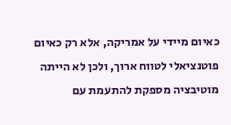כאיום מיידי על אמריקה, אלא רק כאיום פוטנציאלי לטווח ארוך, ולכן לא הייתה מוטיבציה מספקת להתעמת עם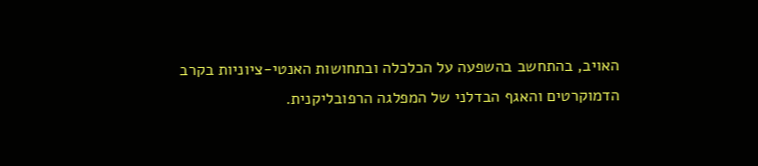האויב, בהתחשב בהשפעה על הכלכלה ובתחושות האנטי-ציוניות בקרב הדמוקרטים והאגף הבדלני של המפלגה הרפובליקנית.